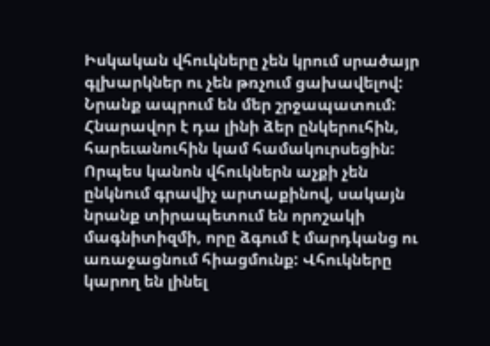Իսկական վհուկները չեն կրում սրածայր գլխարկներ ու չեն թռչում ցախավելով: Նրանք ապրում են մեր շրջապատում: Հնարավոր է դա լինի ձեր ընկերուհին, հարեւանուհին կամ համակուրսեցին:
Որպես կանոն վհուկներն աչքի չեն ընկնում գրավիչ արտաքինով, սակայն նրանք տիրապետում են որոշակի մագնիտիզմի, որը ձգում է մարդկանց ու առաջացնում հիացմունք: Վհուկները կարող են լինել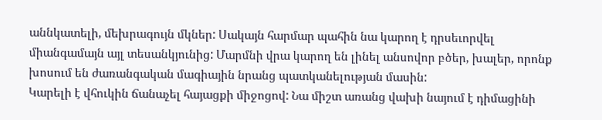աննկատելի, մեխրագույն մկներ: Սակայն հարմար պահին նա կարող է դրսեւորվել միանգամայն այլ տեսանկյունից: Մարմնի վրա կարող են լինել անսովոր բծեր, խալեր, որոնք խոսում են ժառանգական մագիային նրանց պատկանելության մասին:
Կարելի է վհուկին ճանաչել հայացքի միջոցով: Նա միշտ առանց վախի նայում է դիմացինի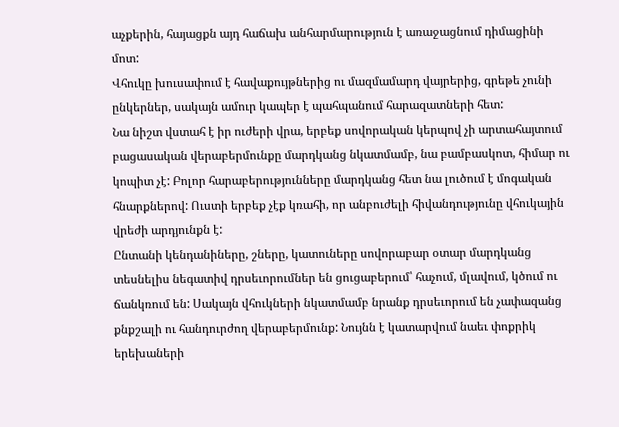աչքերին, հայացքն այդ հաճախ անհարմարություն է առաջացնում դիմացինի մոտ:
Վհուկը խուսափում է հավաքույթներից ու մազմամարդ վայրերից, գրեթե չունի ընկերներ, սակայն ամուր կապեր է պահպանում հարազատների հետ:
Նա նիշտ վստահ է իր ուժերի վրա, երբեք սովորական կերպով չի արտահայտում բացասական վերաբերմունքը մարդկանց նկատմամբ, նա բամբասկոտ, հիմար ու կոպիտ չէ: Բոլոր հարաբերությունները մարդկանց հետ նա լուծում է մոգական հնարքներով: Ուստի երբեք չէք կռահի, որ անբուժելի հիվանդությունը վհուկային վրեժի արդյունքն է:
Ընտանի կենդանիները, շները, կատուները սովորաբար օտար մարդկանց տեսնելիս նեգատիվ դրսեւորումներ են ցուցաբերում՝ հաչում, մլավում, կծում ու ճանկռում են: Սակայն վհուկների նկատմամբ նրանք դրսեւորում են չափազանց քնքշալի ու հանդուրժող վերաբերմունք: Նույնն է կատարվում նաեւ փոքրիկ երեխաների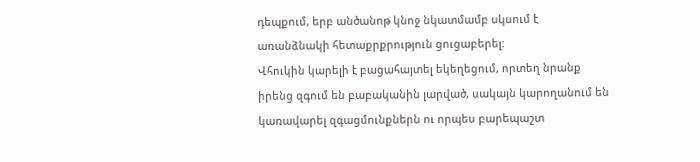դեպքում, երբ անծանոթ կնոջ նկատմամբ սկսում է առանձնակի հետաքրքրություն ցուցաբերել:
Վհուկին կարելի է բացահայտել եկեղեցում, որտեղ նրանք իրենց զգում են բաբականին լարված, սակայն կարողանում են կառավարել զգացմունքներն ու որպես բարեպաշտ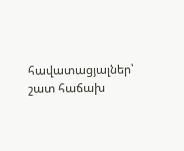հավատացյալներ՝ շատ հաճախ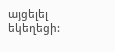այցելել եկեղեցի: